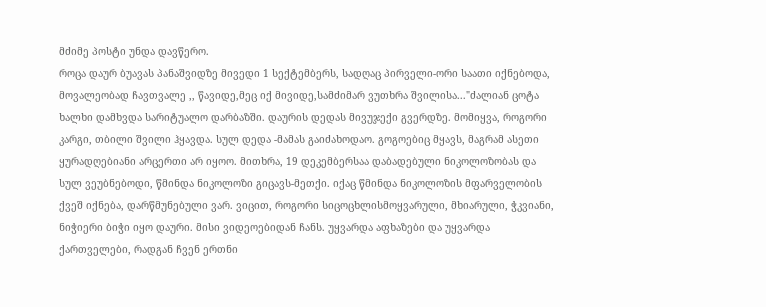მძიმე პოსტი უნდა დავწერო.
როცა დაურ ბუავას პანაშვიდზე მივედი 1 სექტემბერს, სადღაც პირველი-ორი საათი იქნებოდა, მოვალეობად ჩავთვალე ,, წავიდე,მეც იქ მივიდე,სამძიმარ ვუთხრა შვილისა..."ძალიან ცოტა ხალხი დამხვდა სარიტუალო დარბაზში. დაურის დედას მივუჯექი გვერდზე. მომიყვა, როგორი კარგი, თბილი შვილი ჰყავდა. სულ დედა -მამას გაიძახოდაო. გოგოებიც მყავს, მაგრამ ასეთი ყურადღებიანი არცერთი არ იყოო. მითხრა, 19 დეკემბერსაა დაბადებული ნიკოლოზობას და სულ ვეუბნებოდი, წმინდა ნიკოლოზი გიცავს-მეთქი. იქაც წმინდა ნიკოლოზის მფარველობის ქვეშ იქნება, დარწმუნებული ვარ. ვიცით, როგორი სიცოცხლისმოყვარული, მხიარული, ჭკვიანი, ნიჭიერი ბიჭი იყო დაური. მისი ვიდეოებიდან ჩანს. უყვარდა აფხაზები და უყვარდა ქართველები, რადგან ჩვენ ერთნი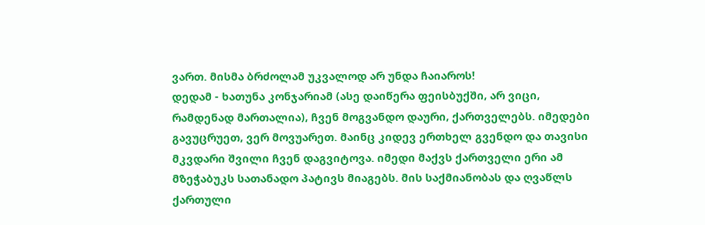ვართ. მისმა ბრძოლამ უკვალოდ არ უნდა ჩაიაროს!
დედამ - ხათუნა კონჯარიამ (ასე დაიწერა ფეისბუქში, არ ვიცი, რამდენად მართალია), ჩვენ მოგვანდო დაური, ქართველებს. იმედები გავუცრუეთ, ვერ მოვუარეთ. მაინც კიდევ ერთხელ გვენდო და თავისი მკვდარი შვილი ჩვენ დაგვიტოვა. იმედი მაქვს ქართველი ერი ამ მზეჭაბუკს სათანადო პატივს მიაგებს. მის საქმიანობას და ღვაწლს ქართული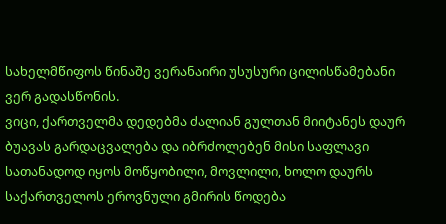სახელმწიფოს წინაშე ვერანაირი უსუსური ცილისწამებანი ვერ გადასწონის.
ვიცი, ქართველმა დედებმა ძალიან გულთან მიიტანეს დაურ ბუავას გარდაცვალება და იბრძოლებენ მისი საფლავი სათანადოდ იყოს მოწყობილი, მოვლილი, ხოლო დაურს საქართველოს ეროვნული გმირის წოდება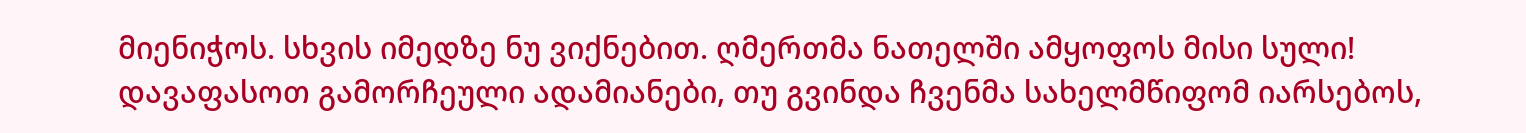მიენიჭოს. სხვის იმედზე ნუ ვიქნებით. ღმერთმა ნათელში ამყოფოს მისი სული!
დავაფასოთ გამორჩეული ადამიანები, თუ გვინდა ჩვენმა სახელმწიფომ იარსებოს,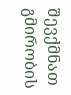შევქმნათ გმირობის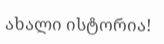ახალი ისტორია!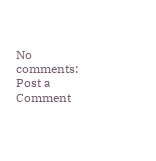No comments:
Post a Comment